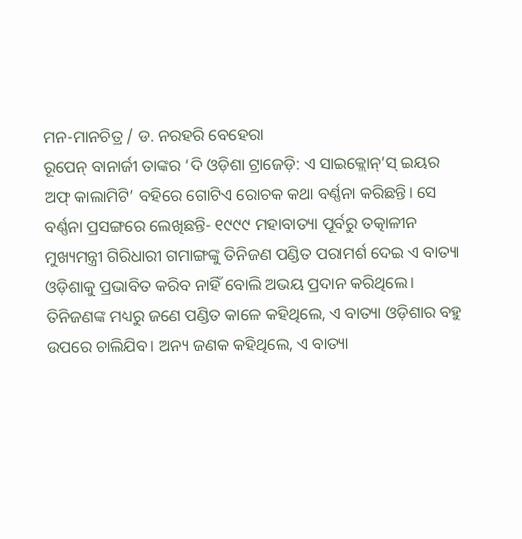ମନ-ମାନଚିତ୍ର / ଡ. ନରହରି ବେହେରା
ରୂପେନ୍ ବାନାର୍ଜୀ ତାଙ୍କର ‘ଦି ଓଡ଼ିଶା ଟ୍ରାଜେଡ଼ି: ଏ ସାଇକ୍ଲୋନ୍’ସ୍ ଇୟର ଅଫ୍ କାଲାମିଟି’ ବହିରେ ଗୋଟିଏ ରୋଚକ କଥା ବର୍ଣ୍ଣନା କରିଛନ୍ତି। ସେ ବର୍ଣ୍ଣନା ପ୍ରସଙ୍ଗରେ ଲେଖିଛନ୍ତି- ୧୯୯୯ ମହାବାତ୍ୟା ପୂର୍ବରୁ ତତ୍କାଳୀନ ମୁଖ୍ୟମନ୍ତ୍ରୀ ଗିରିଧାରୀ ଗମାଙ୍ଗଙ୍କୁ ତିନିଜଣ ପଣ୍ଡିତ ପରାମର୍ଶ ଦେଇ ଏ ବାତ୍ୟା ଓଡ଼ିଶାକୁ ପ୍ରଭାବିତ କରିବ ନାହିଁ ବୋଲି ଅଭୟ ପ୍ରଦାନ କରିଥିଲେ। ତିନିଜଣଙ୍କ ମଧ୍ୟରୁ ଜଣେ ପଣ୍ଡିତ କାଳେ କହିଥିଲେ, ଏ ବାତ୍ୟା ଓଡ଼ିଶାର ବହୁ ଉପରେ ଚାଲିଯିବ। ଅନ୍ୟ ଜଣକ କହିଥିଲେ, ଏ ବାତ୍ୟା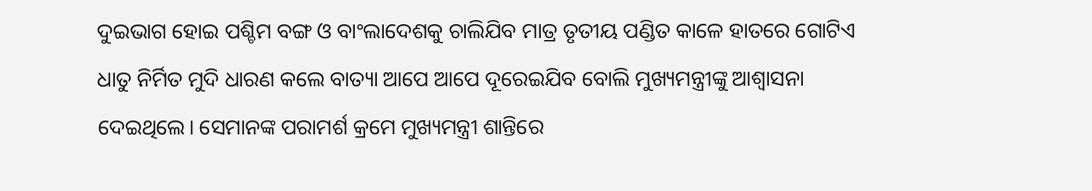ଦୁଇଭାଗ ହୋଇ ପଶ୍ଚିମ ବଙ୍ଗ ଓ ବାଂଲାଦେଶକୁ ଚାଲିଯିବ ମାତ୍ର ତୃତୀୟ ପଣ୍ଡିତ କାଳେ ହାତରେ ଗୋଟିଏ ଧାତୁ ନିର୍ମିତ ମୁଦି ଧାରଣ କଲେ ବାତ୍ୟା ଆପେ ଆପେ ଦୂରେଇଯିବ ବୋଲି ମୁଖ୍ୟମନ୍ତ୍ରୀଙ୍କୁ ଆଶ୍ୱାସନା ଦେଇଥିଲେ। ସେମାନଙ୍କ ପରାମର୍ଶ କ୍ରମେ ମୁଖ୍ୟମନ୍ତ୍ରୀ ଶାନ୍ତିରେ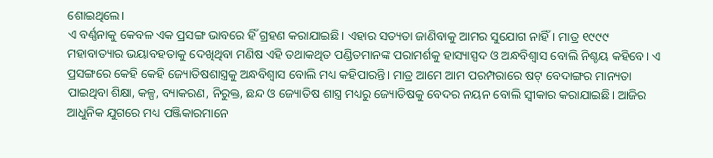ଶୋଇଥିଲେ।
ଏ ବର୍ଣ୍ଣନାକୁ କେବଳ ଏକ ପ୍ରସଙ୍ଗ ଭାବରେ ହିଁ ଗ୍ରହଣ କରାଯାଇଛି। ଏହାର ସତ୍ୟତା ଜାଣିବାକୁ ଆମର ସୁଯୋଗ ନାହିଁ। ମାତ୍ର ୧୯୯୯ ମହାବାତ୍ୟାର ଭୟାବହତାକୁ ଦେଖିଥିବା ମଣିଷ ଏହି ତଥାକଥିତ ପଣ୍ଡିତମାନଙ୍କ ପରାମର୍ଶକୁ ହାସ୍ୟାସ୍ପଦ ଓ ଅନ୍ଧବିଶ୍ୱାସ ବୋଲି ନିଶ୍ଚୟ କହିବେ। ଏ ପ୍ରସଙ୍ଗରେ କେହି କେହି ଜ୍ୟୋତିଷଶାସ୍ତ୍ରକୁ ଅନ୍ଧବିଶ୍ୱାସ ବୋଲି ମଧ୍ୟ କହିପାରନ୍ତି। ମାତ୍ର ଆମେ ଆମ ପରମ୍ପରାରେ ଷଟ୍ ବେଦାଙ୍ଗର ମାନ୍ୟତା ପାଇଥିବା ଶିକ୍ଷା, କଳ୍ପ, ବ୍ୟାକରଣ, ନିରୁକ୍ତ, ଛନ୍ଦ ଓ ଜ୍ୟୋତିଷ ଶାସ୍ତ୍ର ମଧ୍ୟରୁ ଜ୍ୟୋତିଷକୁ ବେଦର ନୟନ ବୋଲି ସ୍ବୀକାର କରାଯାଇଛି। ଆଜିର ଆଧୁନିକ ଯୁଗରେ ମଧ୍ୟ ପଞ୍ଜିକାରମାନେ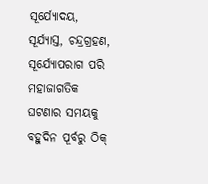ସୂର୍ଯ୍ୟୋଦୟ, ସୂର୍ଯ୍ୟାସ୍ତ, ଚନ୍ଦ୍ରଗ୍ରହଣ, ସୂର୍ଯ୍ୟୋପରାଗ ପରି ମହାଜାଗତିକ ଘଟଣାର ସମୟକୁ ବହୁଦିନ ପୂର୍ବରୁ ଠିକ୍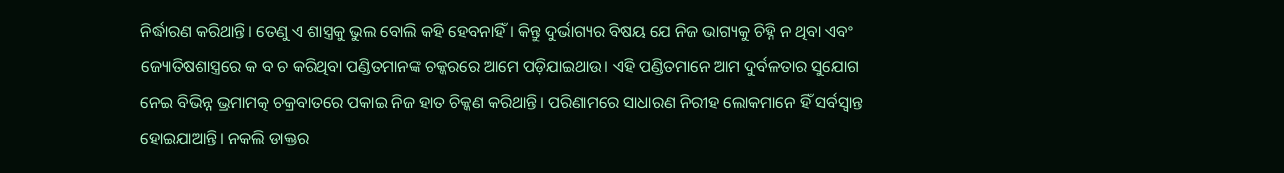ନିର୍ଦ୍ଧାରଣ କରିଥାନ୍ତି। ତେଣୁ ଏ ଶାସ୍ତ୍ରକୁ ଭୁଲ ବୋଲି କହି ହେବନାହିଁ। କିନ୍ତୁ ଦୁର୍ଭାଗ୍ୟର ବିଷୟ ଯେ ନିଜ ଭାଗ୍ୟକୁ ଚିହ୍ନି ନ ଥିବା ଏବଂ ଜ୍ୟୋତିଷଶାସ୍ତ୍ରରେ କ ବ ଚ କରିଥିବା ପଣ୍ଡିତମାନଙ୍କ ଚକ୍କରରେ ଆମେ ପଡ଼ିଯାଇଥାଉ। ଏହି ପଣ୍ଡିତମାନେ ଆମ ଦୁର୍ବଳତାର ସୁଯୋଗ ନେଇ ବିଭିନ୍ନ ଭ୍ରମାମତ୍କ ଚକ୍ରବାତରେ ପକାଇ ନିଜ ହାତ ଚିକ୍କଣ କରିଥାନ୍ତି। ପରିଣାମରେ ସାଧାରଣ ନିରୀହ ଲୋକମାନେ ହିଁ ସର୍ବସ୍ବାନ୍ତ ହୋଇଯାଆନ୍ତି। ନକଲି ଡାକ୍ତର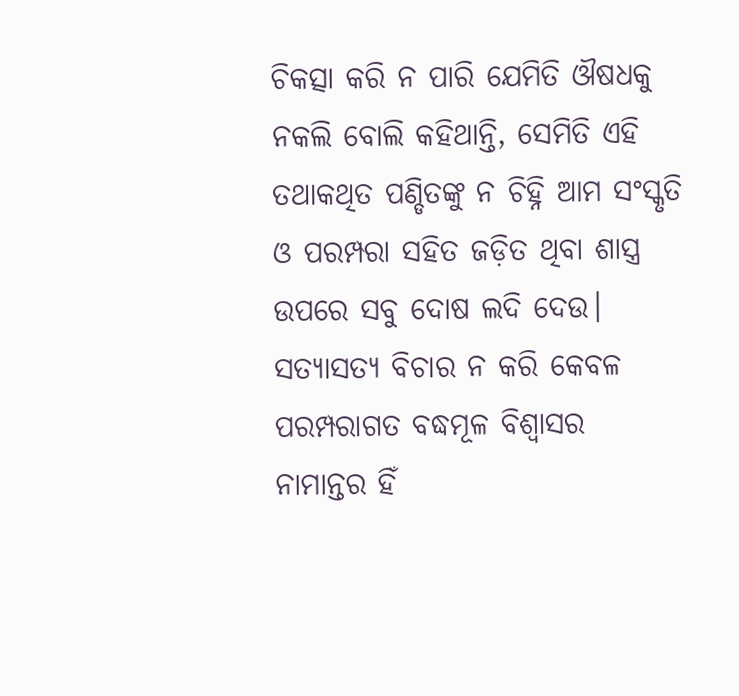ଚିକତ୍ସା କରି ନ ପାରି ଯେମିତି ଔଷଧକୁ ନକଲି ବୋଲି କହିଥାନ୍ତି, ସେମିତି ଏହି ତଥାକଥିତ ପଣ୍ଡିତଙ୍କୁ ନ ଚିହ୍ନି ଆମ ସଂସ୍କୃତି ଓ ପରମ୍ପରା ସହିତ ଜଡ଼ିତ ଥିବା ଶାସ୍ତ୍ର ଉପରେ ସବୁ ଦୋଷ ଲଦି ଦେଉ।
ସତ୍ୟାସତ୍ୟ ବିଚାର ନ କରି କେବଳ ପରମ୍ପରାଗତ ବଦ୍ଧମୂଳ ବିଶ୍ୱାସର ନାମାନ୍ତର ହିଁ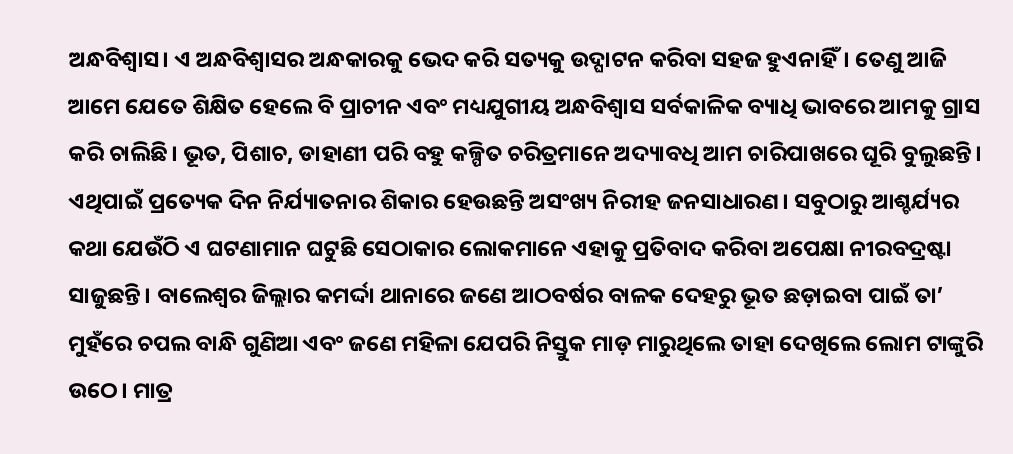ଅନ୍ଧବିଶ୍ୱାସ। ଏ ଅନ୍ଧବିଶ୍ୱାସର ଅନ୍ଧକାରକୁ ଭେଦ କରି ସତ୍ୟକୁ ଉଦ୍ଘାଟନ କରିବା ସହଜ ହୁଏନାହିଁ। ତେଣୁ ଆଜି ଆମେ ଯେତେ ଶିକ୍ଷିତ ହେଲେ ବି ପ୍ରାଚୀନ ଏବଂ ମଧ୍ୟଯୁଗୀୟ ଅନ୍ଧବିଶ୍ୱାସ ସର୍ବକାଳିକ ବ୍ୟାଧି ଭାବରେ ଆମକୁ ଗ୍ରାସ କରି ଚାଲିଛି। ଭୂତ, ପିଶାଚ, ଡାହାଣୀ ପରି ବହୁ କଳ୍ପିତ ଚରିତ୍ରମାନେ ଅଦ୍ୟାବଧି ଆମ ଚାରିପାଖରେ ଘୂରି ବୁଲୁଛନ୍ତି। ଏଥିପାଇଁ ପ୍ରତ୍ୟେକ ଦିନ ନିର୍ଯ୍ୟାତନାର ଶିକାର ହେଉଛନ୍ତି ଅସଂଖ୍ୟ ନିରୀହ ଜନସାଧାରଣ। ସବୁଠାରୁ ଆଶ୍ଚର୍ଯ୍ୟର କଥା ଯେଉଁଠି ଏ ଘଟଣାମାନ ଘଟୁଛି ସେଠାକାର ଲୋକମାନେ ଏହାକୁ ପ୍ରତିବାଦ କରିବା ଅପେକ୍ଷା ନୀରବଦ୍ରଷ୍ଟା ସାଜୁଛନ୍ତି। ବାଲେଶ୍ୱର ଜିଲ୍ଲାର କମର୍ଦ୍ଦା ଥାନାରେ ଜଣେ ଆଠବର୍ଷର ବାଳକ ଦେହରୁ ଭୂତ ଛଡ଼ାଇବା ପାଇଁ ତା’ ମୁହଁରେ ଚପଲ ବାନ୍ଧି ଗୁଣିଆ ଏବଂ ଜଣେ ମହିଳା ଯେପରି ନିସ୍ତୁକ ମାଡ଼ ମାରୁଥିଲେ ତାହା ଦେଖିଲେ ଲୋମ ଟାଙ୍କୁରି ଉଠେ। ମାତ୍ର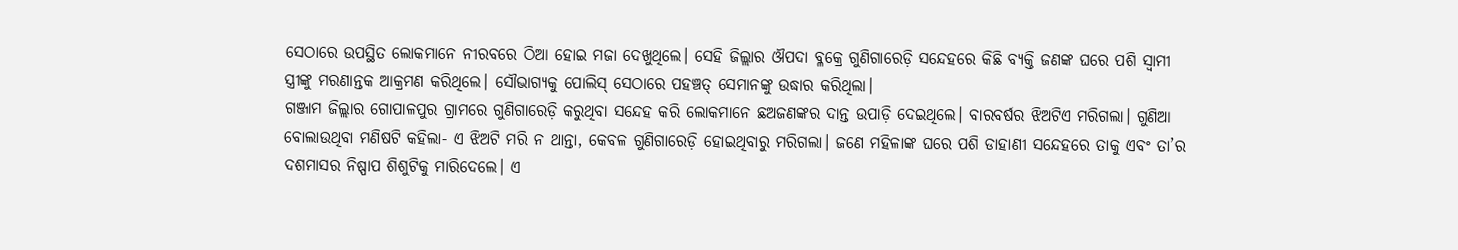ସେଠାରେ ଉପସ୍ଥିତ ଲୋକମାନେ ନୀରବରେ ଠିଆ ହୋଇ ମଜା ଦେଖୁଥିଲେ। ସେହି ଜିଲ୍ଲାର ଔପଦା ବ୍ଳକ୍ରେ ଗୁଣିଗାରେଡ଼ି ସନ୍ଦେହରେ କିଛି ବ୍ୟକ୍ତି ଜଣଙ୍କ ଘରେ ପଶି ସ୍ବାମୀ ସ୍ତ୍ରୀଙ୍କୁ ମରଣାନ୍ତକ ଆକ୍ରମଣ କରିଥିଲେ। ସୌଭାଗ୍ୟକୁ ପୋଲିସ୍ ସେଠାରେ ପହଞ୍ଚତ୍ ସେମାନଙ୍କୁ ଉଦ୍ଧାର କରିଥିଲା।
ଗଞ୍ଜାମ ଜିଲ୍ଲାର ଗୋପାଳପୁର ଗ୍ରାମରେ ଗୁଣିଗାରେଡ଼ି କରୁଥିବା ସନ୍ଦେହ କରି ଲୋକମାନେ ଛଅଜଣଙ୍କର ଦାନ୍ତ ଉପାଡ଼ି ଦେଇଥିଲେ। ବାରବର୍ଷର ଝିଅଟିଏ ମରିଗଲା। ଗୁଣିଆ ବୋଲାଉଥିବା ମଣିଷଟି କହିଲା- ଏ ଝିଅଟି ମରି ନ ଥାନ୍ତା, କେବଳ ଗୁଣିଗାରେଡ଼ି ହୋଇଥିବାରୁ ମରିଗଲା। ଜଣେ ମହିଳାଙ୍କ ଘରେ ପଶି ଡାହାଣୀ ସନ୍ଦେହରେ ତାକୁ ଏବଂ ତା’ର ଦଶମାସର ନିଷ୍ପାପ ଶିଶୁଟିକୁ ମାରିଦେଲେ। ଏ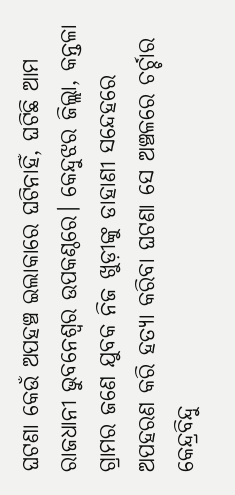ଘଟଣା କେଉଁ ଅପହଞ୍ଚ ଇଲାକାରେ ଘଟିନାହିଁ, ଘଟିଛି ଆମ ରାଜଧାନୀ ଭୁବନେଶ୍ୱର ଉପକଣ୍ଠରେ। କେନ୍ଦୁଝର ଜିଲ୍ଲା, କନ୍ତଳା ଗ୍ରାମର ଜଣେ ଯୁବକ ନିଜ ଖୁଡ଼ୀଙ୍କୁ ଡାହାଣୀ ସନ୍ଦେହରେ ଅପହରଣ କରି ହତ୍ୟା କରିବା ଘଟଣା ସେ ଅଞ୍ଚଳରେ ଚର୍ଚ୍ଚାର କେନ୍ଦ୍ରବିନ୍ଦୁ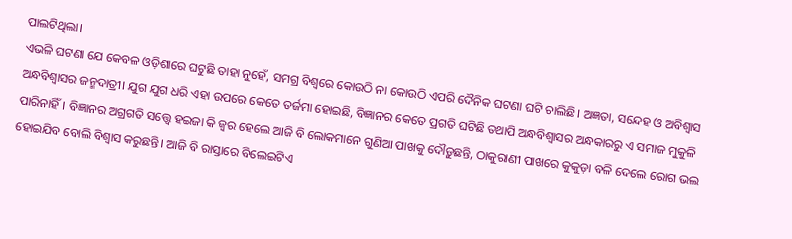ପାଲଟିଥିଲା।
ଏଭଳି ଘଟଣା ଯେ କେବଳ ଓଡ଼ିଶାରେ ଘଟୁଛି ତାହା ନୁହେଁ, ସମଗ୍ର ବିଶ୍ୱରେ କୋଉଠି ନା କୋଉଠି ଏପରି ଦୈନିକ ଘଟଣା ଘଟି ଚାଲିଛି। ଅଜ୍ଞତା, ସନ୍ଦେହ ଓ ଅବିଶ୍ୱାସ ଅନ୍ଧବିଶ୍ୱାସର ଜନ୍ମଦାତ୍ରୀ। ଯୁଗ ଯୁଗ ଧରି ଏହା ଉପରେ କେତେ ତର୍ଜମା ହୋଇଛି, ବିଜ୍ଞାନର କେତେ ପ୍ରଗତି ଘଟିଛି ତଥାପି ଅନ୍ଧବିଶ୍ୱାସର ଅନ୍ଧକାରରୁ ଏ ସମାଜ ମୁକୁଳି ପାରିନାହିଁ। ବିଜ୍ଞାନର ଅଗ୍ରଗତି ସତ୍ତ୍ୱେ ହଇଜା କି ଜ୍ୱର ହେଲେ ଆଜି ବି ଲୋକମାନେ ଗୁଣିଆ ପାଖକୁ ଦୌଡ଼ୁଛନ୍ତି, ଠାକୁରାଣୀ ପାଖରେ କୁକୁଡ଼ା ବଳି ଦେଲେ ରୋଗ ଭଲ ହୋଇଯିବ ବୋଲି ବିଶ୍ୱାସ କରୁଛନ୍ତି। ଆଜି ବି ରାସ୍ତାରେ ବିଲେଇଟିଏ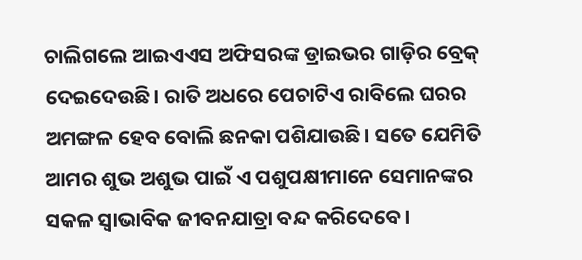ଚାଲିଗଲେ ଆଇଏଏସ ଅଫିସରଙ୍କ ଡ୍ରାଇଭର ଗାଡ଼ିର ବ୍ରେକ୍ ଦେଇଦେଉଛି। ରାତି ଅଧରେ ପେଚାଟିଏ ରାବିଲେ ଘରର ଅମଙ୍ଗଳ ହେବ ବୋଲି ଛନକା ପଶିଯାଉଛି। ସତେ ଯେମିତି ଆମର ଶୁଭ ଅଶୁଭ ପାଇଁ ଏ ପଶୁପକ୍ଷୀମାନେ ସେମାନଙ୍କର ସକଳ ସ୍ବାଭାବିକ ଜୀବନଯାତ୍ରା ବନ୍ଦ କରିଦେବେ।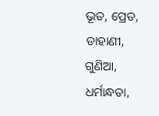ଭୂତ, ପ୍ରେତ, ଡାହାଣୀ, ଗୁଣିଆ, ଧର୍ମାନ୍ଧତା,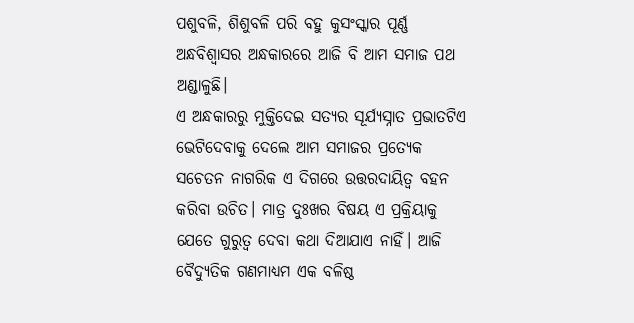ପଶୁବଳି, ଶିଶୁବଳି ପରି ବହୁ କୁସଂସ୍କାର ପୂର୍ଣ୍ଣ ଅନ୍ଧବିଶ୍ୱାସର ଅନ୍ଧକାରରେ ଆଜି ବି ଆମ ସମାଜ ପଥ ଅଣ୍ଡାଳୁଛି।
ଏ ଅନ୍ଧକାରରୁ ମୁକ୍ତିଦେଇ ସତ୍ୟର ସୂର୍ଯ୍ୟସ୍ନାତ ପ୍ରଭାତଟିଏ ଭେଟିଦେବାକୁ ଦେଲେ ଆମ ସମାଜର ପ୍ରତ୍ୟେକ ସଚେତନ ନାଗରିକ ଏ ଦିଗରେ ଉତ୍ତରଦାୟିତ୍ୱ ବହନ କରିବା ଉଚିତ। ମାତ୍ର ଦୁଃଖର ବିଷୟ ଏ ପ୍ରକ୍ରିୟାକୁ ଯେତେ ଗୁରୁତ୍ୱ ଦେବା କଥା ଦିଆଯାଏ ନାହିଁ। ଆଜି ବୈଦ୍ୟୁତିକ ଗଣମାଧ୍ୟମ ଏକ ବଳିଷ୍ଠ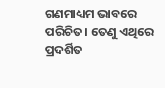ଗଣମାଧ୍ୟମ ଭାବରେ ପରିଚିତ। ତେଣୁ ଏଥିରେ ପ୍ରଦର୍ଶିତ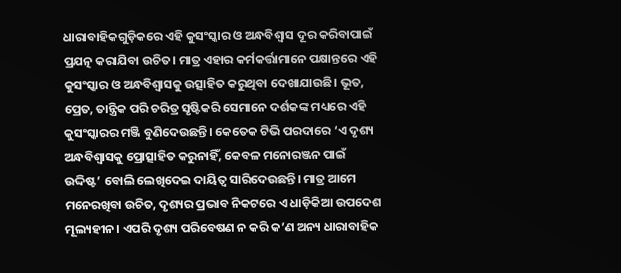ଧାରାବାହିକଗୁଡ଼ିକରେ ଏହି କୁସଂସ୍କାର ଓ ଅନ୍ଧବିଶ୍ୱାସ ଦୂର କରିବାପାଇଁ ପ୍ରଯତ୍ନ କରାଯିବା ଉଚିତ। ମାତ୍ର ଏହାର କର୍ମକର୍ତ୍ତାମାନେ ପକ୍ଷାନ୍ତରେ ଏହି କୁସଂସ୍କାର ଓ ଅନ୍ଧବିଶ୍ୱାସକୁ ଉତ୍ସାହିତ କରୁଥିବା ଦେଖାଯାଉଛି। ଭୂତ, ପ୍ରେତ, ତାନ୍ତ୍ରିକ ପରି ଚରିତ୍ର ସୃଷ୍ଟିକରି ସେମାନେ ଦର୍ଶକଙ୍କ ମଧ୍ୟରେ ଏହି କୁସଂସ୍କାରର ମଞ୍ଜି ବୁଣିଦେଉଛନ୍ତି। କେତେକ ଟିଭି ପରଦାରେ ‘ଏ ଦୃଶ୍ୟ ଅନ୍ଧବିଶ୍ୱାସକୁ ପ୍ରୋତ୍ସାହିତ କରୁନାହିଁ, କେବଳ ମନୋରଞ୍ଜନ ପାଇଁ ଉଦ୍ଦିଷ୍ଟ’ ବୋଲି ଲେଖିଦେଇ ଦାୟିତ୍ୱ ସାରିଦେଉଛନ୍ତି। ମାତ୍ର ଆମେ ମନେରଖିବା ଉଚିତ, ଦୃଶ୍ୟର ପ୍ରଭାବ ନିକଟରେ ଏ ଧାଡ଼ିକିଆ ଉପଦେଶ ମୂଲ୍ୟହୀନ। ଏପରି ଦୃଶ୍ୟ ପରିବେଷଣ ନ କରି କ’ଣ ଅନ୍ୟ ଧାରାବାହିକ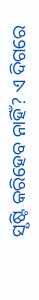ସୃଷ୍ଟି କରିହେବ ନାହିଁ? ଏ ଦିଗରେ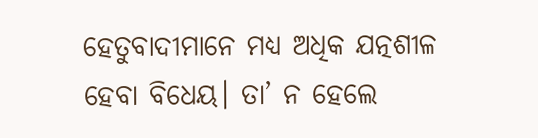ହେତୁବାଦୀମାନେ ମଧ୍ୟ ଅଧିକ ଯତ୍ନଶୀଳ ହେବା ବିଧେୟ। ତା’ ନ ହେଲେ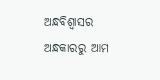ଅନ୍ଧବିଶ୍ୱାସର ଅନ୍ଧକାରରୁ ଆମ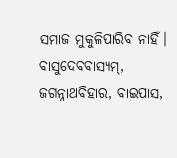ସମାଜ ମୁକୁଳିପାରିବ ନାହିଁ।
ବାସୁଦେବବାସ୍ୟମ୍, ଜଗନ୍ନାଥବିହାର, ବାଇପାସ,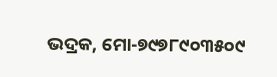ଭଦ୍ରକ, ମୋ-୭୯୭୮୯୦୩୫୦୯